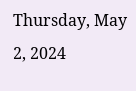Thursday, May 2, 2024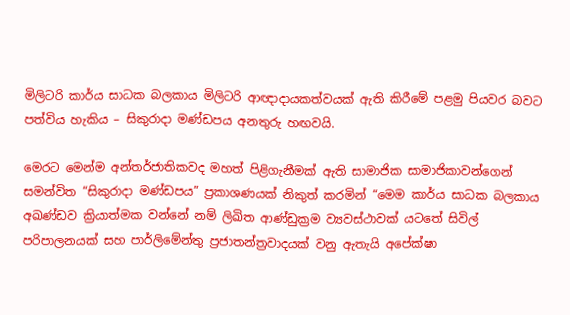මිලිටරි කාර්ය සාධක බලකාය මිලිටරි ආඥාදායකත්වයක් ඇති කිරීමේ පළමු පියවර බවට පත්විය හැකිය – සිකුරාදා මණ්ඩපය අනතුරු හඟවයි.

මෙරට මෙන්ම අන්තර්ජාතිකවද මහත් පිළිගැනීමක් ඇති සාමාජික සාමාජිකාවන්ගෙන් සමන්විත “සිකුරාදා මණ්ඩපය” ප්‍රකාශණයක් නිකුත් කරමින් “මෙම කාර්ය සාධක බලකාය අඛණ්ඩව ක්‍රියාත්මක වන්නේ නම් ලිඛිත ආණ්ඩුක්‍රම ව්‍යවස්ථාවක් යටතේ සිවිල් පරිපාලනයක් සහ පාර්ලිමේන්තු ප්‍රජාතන්ත්‍රවාදයක් වනු ඇතැයි අපේක්ෂා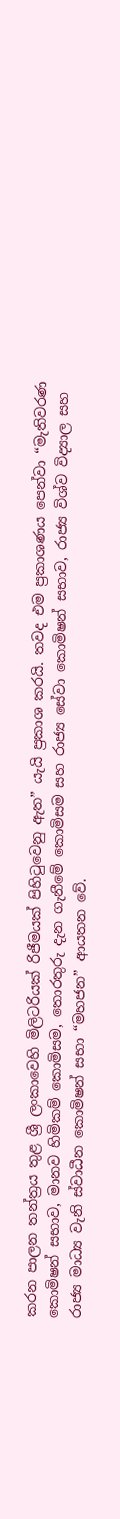කරන පාලන තන්ත්‍රය තුළ ශ්‍රී ලංකාවෙහි මිලිටරියක් රිජීමයක් පිහිටුවෙනු ඇත” යැයි ප්‍රකාශ කරයි. තවද එම ප්‍රකාශණය පෙන්වා “මැතිවරණ කොමිෂන් සභාව, මානව හිමිකම් කොමිසම, තොරතුරු දැන ගැනීමේ කොමිසම සහ රාජ්‍ය සේවා කොමිෂන් සභාව, රාජ්‍ය විශ්ව විද්‍යාල සහ රාජ්‍ය මාධ්‍ය වැනි ස්වාධීන කොමිෂන් සභා “මහජන” ආයතන වේ.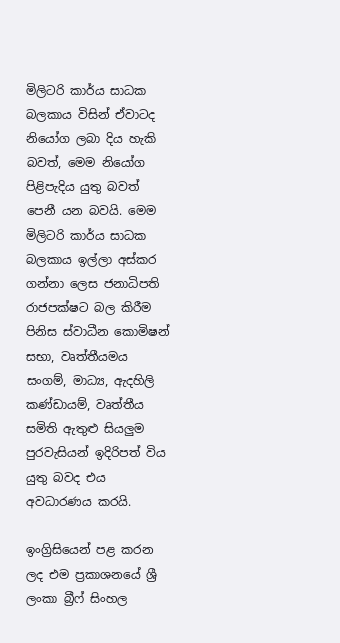මිලිටරි කාර්ය සාධක බලකාය විසින් ඒවාටද නියෝග ලබා දිය හැකි බවත්, මෙම නියෝග පිළිපැදිය යුතු බවත් පෙනී යන බවයි. මෙම මිලිටරි කාර්ය සාධක බලකාය ඉල්ලා අස්කර ගන්නා ලෙස ජනාධිපති රාජපක්ෂට බල කිරීම පිනිස ස්වාධීන කොමිෂන් සභා, වෘත්තීයමය සංගම්, මාධ්‍ය, ඇදහිලි කණ්ඩායම්, වෘත්තීය සමිති ඇතුළු සියලුම පුරවැසියන් ඉදිරිපත් විය යුතු බවද එය අවධාරණය කරයි.

ඉංග්‍රිසියෙන් පළ කරන ලද එම ප්‍රකාශනයේ ශ්‍රී ලංකා බ්‍රීෆ් සිංහල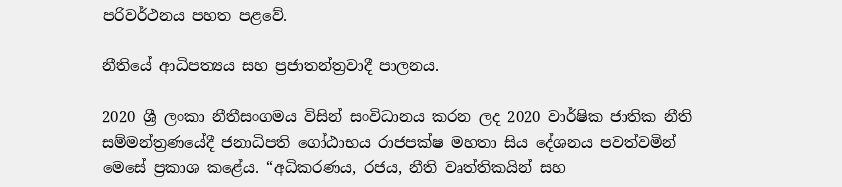පරිවර්ථනය පහත පළවේ.

නීතියේ ආධිපත්‍යය සහ ප්‍රජාතන්ත්‍රවාදී පාලනය.

2020 ශ්‍රී ලංකා නීතීසංගමය විසින් සංවිධානය කරන ලද 2020 වාර්ෂික ජාතික නීති සම්මන්ත්‍රණයේදී ජනාධිපති ගෝඨාභය රාජපක්ෂ මහතා සිය දේශනය පවත්වමින් මෙසේ ප්‍රකාශ කළේය. “අධිකරණය, රජය, නීති වෘත්තිකයින් සහ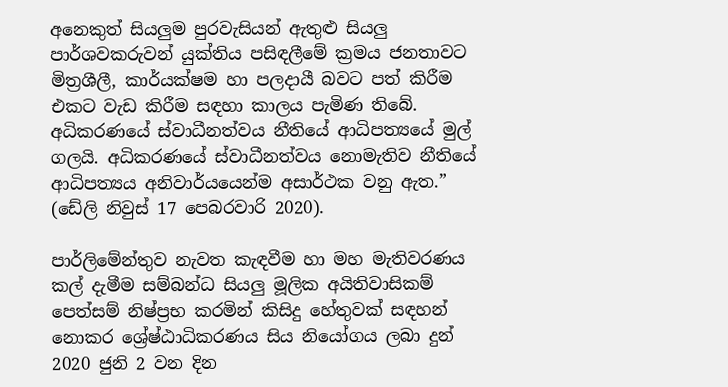අනෙකුත් සියලුම පුරවැසියන් ඇතුළු සියලු පාර්ශවකරුවන් යුක්තිය පසිඳලීමේ ක්‍රමය ජනතාවට මිත්‍රශීලී, කාර්යක්ෂම හා පලදායී බවට පත් කිරීම එකට වැඩ කිරීම සඳහා කාලය පැමිණ තිබේ. අධිකරණයේ ස්වාධීනත්වය නීතියේ ආධිපත්‍යයේ මුල් ගලයි. අධිකරණයේ ස්වාධීනත්වය නොමැතිව නීතියේ ආධිපත්‍යය අනිවාර්යයෙන්ම අසාර්ථක වනු ඇත.” (ඩේලි නිවුස් 17 පෙබරවාරි 2020).

පාර්ලිමේන්තුව නැවත කැඳවීම හා මහ මැතිවරණය කල් දැමීම සම්බන්ධ සියලු මූලික අයිතිවාසිකම් පෙත්සම් නිෂ්ප්‍රභ කරමින් කිසිදු හේතුවක් සඳහන් නොකර ශ්‍රේෂ්ඨාධිකරණය සිය නියෝගය ලබා දුන් 2020 ජුනි 2 වන දින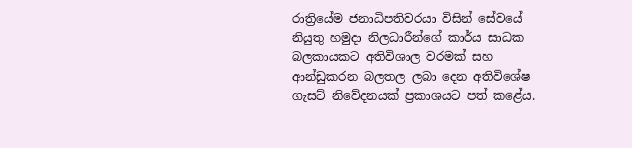රාත්‍රියේම ජනාධිපතිවරයා විසින් සේවයේ නියුතු හමුදා නිලධාරීන්ගේ කාර්ය සාධක බලකායකට අතිවිශාල වරමක් සහ ආන්ඩුකරන බලතල ලබා දෙන අතිවිශේෂ ගැසට් නිවේදනයක් ප්‍රකාශයට පත් කළේය.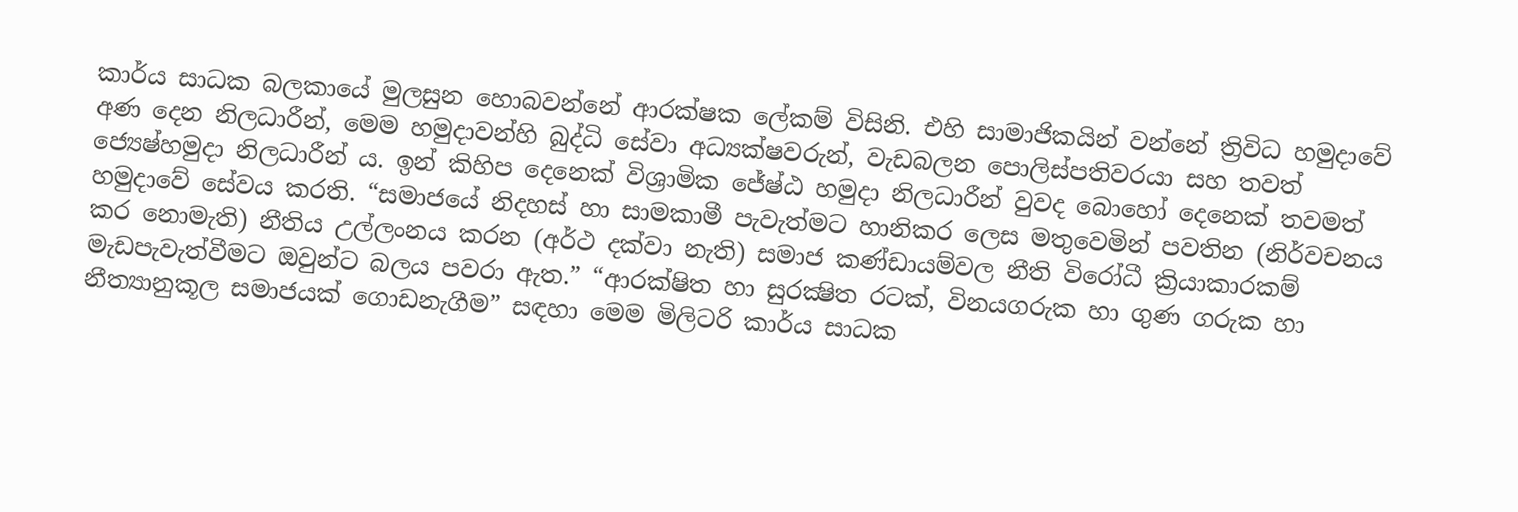කාර්ය සාධක බලකායේ මුලසුන හොබවන්නේ ආරක්ෂක ලේකම් විසිනි. එහි සාමාජිකයින් වන්නේ ත්‍රිවිධ හමුදාවේ අණ දෙන නිලධාරීන්, මෙම හමුදාවන්හි බුද්ධි සේවා අධ්‍යක්ෂවරුන්, වැඩබලන පොලිස්පතිවරයා සහ තවත් ජ්‍යෙෂ්හමුදා නිලධාරීන් ය. ඉන් කිහිප දෙනෙක් විශ්‍රාමික ජේෂ්ඨ හමුදා නිලධාරීන් වුවද බොහෝ දෙනෙක් තවමත් හමුදාවේ සේවය කරති. “සමාජයේ නිදහස් හා සාමකාමී පැවැත්මට හානිකර ලෙස මතුවෙමින් පවතින (නිර්වචනය කර නොමැති) නීතිය උල්ලංනය කරන (අර්ථ දක්වා නැති) සමාජ කණ්ඩායම්වල නීති විරෝධී ක්‍රියාකාරකම් මැඩපැවැත්වීමට ඔවුන්ට බලය පවරා ඇත.” “ආරක්ෂිත හා සුරක්‍ෂිත රටක්, විනයගරුක හා ගුණ ගරුක හා නීත්‍යානුකූල සමාජයක් ගොඩනැගීම” සඳහා මෙම මිලිටරි කාර්ය සාධක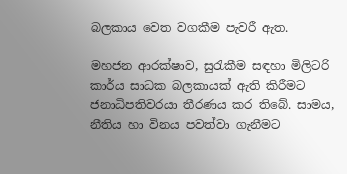බලකාය වෙත වගකීම පැවරී ඇත.

මහජන ආරක්ෂාව, සුරැකීම සඳහා මිලිටරි කාර්ය සාධක බලකායක් ඇති කිරීමට ජනාධිපතිවරයා තීරණය කර තිබේ. සාමය, නීතිය හා විනය පවත්වා ගැනීමට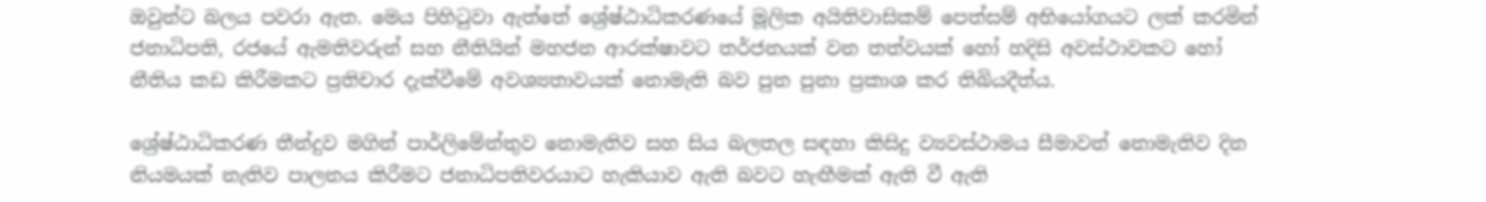ඔවුන්ට බලය පවරා ඇත. මෙය පිහිටුවා ඇත්තේ ශ්‍රේෂ්ඨාධිකරණයේ මූලික අයිතිවාසිකම් පෙත්සම් අභියෝගයට ලක් කරමින් ජනාධිපති, රජයේ ඇමතිවරුන් සහ නීතියින් මහජන ආරක්ෂාවට තර්ජනයක් වන තත්වයක් හෝ හදිසි අවස්ථාවකට හෝ නීතිය කඩ කිරීමකට ප්‍රතිචාර දැක්වීමේ අවශ්‍යතාවයක් නොමැති බව පුන පුනා ප්‍රකාශ කර තිබියදීත්ය.

ශ්‍රේෂ්ඨාධිකරණ තීන්දුව මගින් පාර්ලිමේන්තුව නොමැතිව සහ සිය බලතල සඳහා කිසිදු ව්‍යවස්ථාමය සීමාවන් නොමැතිව දින නියමයක් නැතිව පාලනය කිරීමට ජනාධිපතිවරයාට හැකියාව ඇති බවට හැඟීමක් ඇති වී ඇති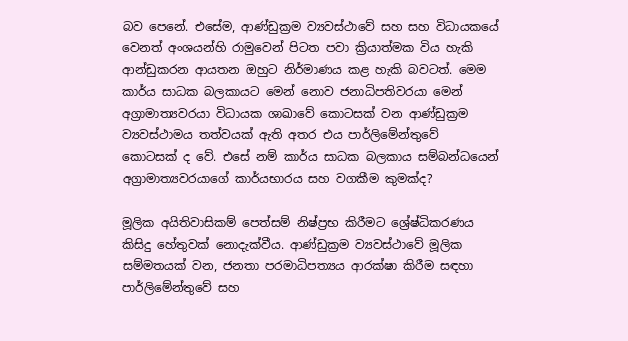බව පෙනේ. එසේම, ආණ්ඩුක්‍රම ව්‍යවස්ථාවේ සහ සහ විධායකයේ වෙනත් අංශයන්හි රාමුවෙන් පිටත පවා ක්‍රියාත්මක විය හැකි ආන්ඩුකරන ආයතන ඔහුට නිර්මාණය කළ හැකි බවටත්. මෙම කාර්ය සාධක බලකායට මෙන් නොව ජනාධිපතිවරයා මෙන් අග්‍රාමාත්‍යවරයා විධායක ශාඛාවේ කොටසක් වන ආණ්ඩුක්‍රම ව්‍යවස්ථාමය තත්වයක් ඇති අතර එය පාර්ලිමේන්තුවේ කොටසක් ද වේ. එසේ නම් කාර්ය සාධක බලකාය සම්බන්ධයෙන් අග්‍රාමාත්‍යවරයාගේ කාර්යභාරය සහ වගකීම කුමක්ද?

මූලික අයිතිවාසිකම් පෙත්සම් නිෂ්ප්‍රභ කිරීමට ශ්‍රේෂ්ධිකරණය කිසිදු හේතුවක් නොදැක්වීය. ආණ්ඩුක්‍රම ව්‍යවස්ථාවේ මූලික සම්මතයක් වන, ජනතා පරමාධිපත්‍යය ආරක්ෂා කිරීම සඳහා පාර්ලිමේන්තුවේ සහ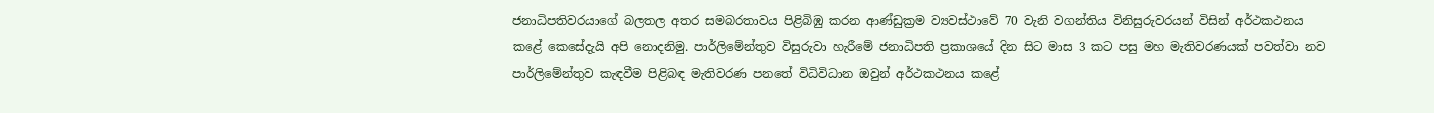ජනාධිපතිවරයාගේ බලතල අතර සමබරතාවය පිළිබිඹු කරන ආණ්ඩුක්‍රම ව්‍යවස්ථාවේ 70 වැනි වගන්තිය විනිසුරුවරයන් විසින් අර්ථකථනය කළේ කෙසේදැයි අපි නොදනිමු. පාර්ලිමේන්තුව විසුරුවා හැරීමේ ජනාධිපති ප්‍රකාශයේ දින සිට මාස 3 කට පසු මහ මැතිවරණයක් පවත්වා නව පාර්ලිමේන්තුව කැඳවීම පිළිබඳ මැතිවරණ පනතේ විධිවිධාන ඔවුන් අර්ථකථනය කළේ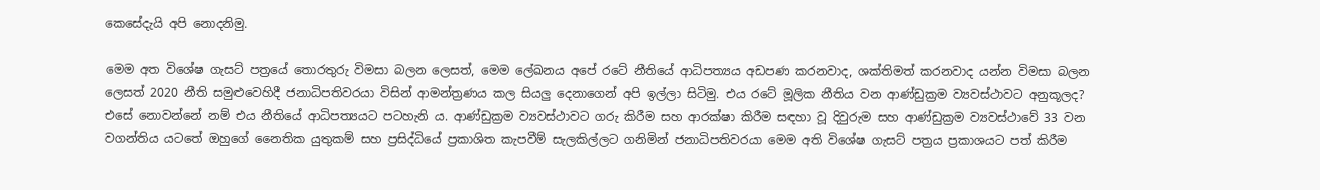කෙසේදැයි අපි නොදනිමු.

මෙම අත විශේෂ ගැසට් පත්‍රයේ තොරතුරු විමසා බලන ලෙසත්, මෙම ලේඛනය අපේ රටේ නීතියේ ආධිපත්‍යය අඩපණ කරනවාද, ශක්තිමත් කරනවාද යන්න විමසා බලන ලෙසත් 2020 නීති සමුළුවෙහිදී ජනාධිපතිවරයා විසින් ආමන්ත්‍රණය කල සියලු දෙනාගෙන් අපි ඉල්ලා සිටිමු. එය රටේ මූලික නීතිය වන ආණ්ඩුක්‍රම ව්‍යවස්ථාවට අනුකූලද? එසේ නොවන්නේ නම් එය නීතියේ ආධිපත්‍යයට පටහැනි ය. ආණ්ඩුක්‍රම ව්‍යවස්ථාවට ගරු කිරීම සහ ආරක්ෂා කිරීම සඳහා වූ දිවුරුම සහ ආණ්ඩුක්‍රම ව්‍යවස්ථාවේ 33 වන වගන්තිය යටතේ ඔහුගේ නෛතික යුතුකම් සහ ප්‍රසිද්ධියේ ප්‍රකාශිත කැපවීම් සැලකිල්ලට ගනිමින් ජනාධිපතිවරයා මෙම අති විශේෂ ගැසට් පත්‍රය ප්‍රකාශයට පත් කිරීම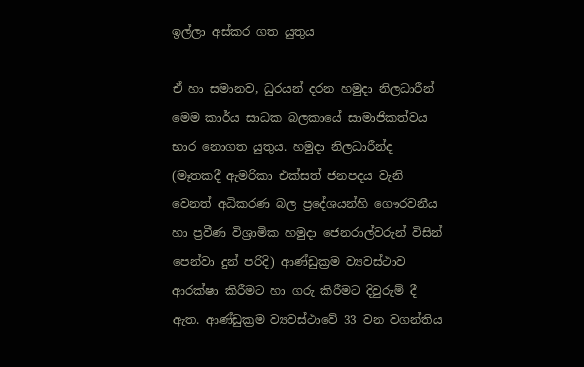ඉල්ලා අස්කර ගත යුතුය

ඒ හා සමානව, ධුරයන් දරන හමුදා නිලධාරීන් මෙම කාර්ය සාධක බලකායේ සාමාජිකත්වය භාර නොගත යුතුය. හමුදා නිලධාරීන්ද (මෑතකදී ඇමරිකා එක්සත් ජනපදය වැනි වෙනත් අධිකරණ බල ප්‍රදේශයන්හි ගෞරවනීය හා ප්‍රවීණ විශ්‍රාමික හමුදා ජෙනරාල්වරුන් විසින් පෙන්වා දුන් පරිදි) ආණ්ඩුක්‍රම ව්‍යවස්ථාව ආරක්ෂා කිරීමට හා ගරු කිරීමට දිවුරුම් දී ඇත. ආණ්ඩුක්‍රම ව්‍යවස්ථාවේ 33 වන වගන්තිය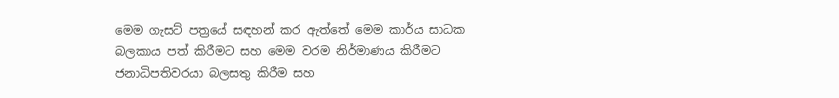මෙම ගැසට් පත්‍රයේ සඳහන් කර ඇත්තේ මෙම කාර්ය සාධක බලකාය පත් කිරීමට සහ මෙම වරම නිර්මාණය කිරීමට ජනාධිපතිවරයා බලසතු කිරීම සහ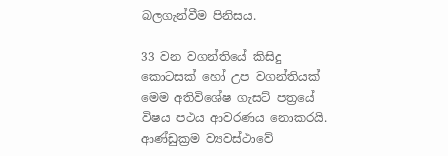බලගැන්වීම පිනිසය.

33 වන වගන්තියේ කිසිදු කොටසක් හෝ උප වගන්තියක් මෙම අතිවිශේෂ ගැසට් පත්‍රයේ විෂය පථය ආවරණය නොකරයි. ආණ්ඩුක්‍රම ව්‍යවස්ථාවේ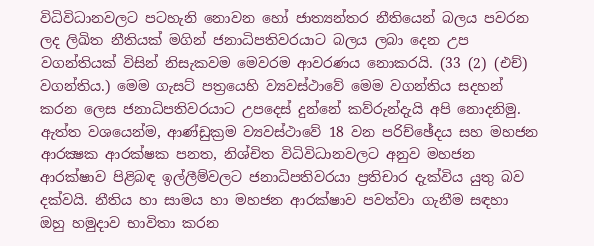විධිවිධානවලට පටහැනි නොවන හෝ ජාත්‍යන්තර නීතියෙන් බලය පවරන ලද ලිඛිත නීතියක් මගින් ජනාධිපතිවරයාට බලය ලබා දෙන උප වගන්තියක් විසින් නිසැකවම මෙවරම ආවරණය නොකරයි. (33 (2) (එච්) වගන්තිය.) මෙම ගැසට් පත්‍රයෙහි ව්‍යවස්ථාවේ මෙම වගන්තිය සදහන් කරන ලෙස ජනාධිපතිවරයාට උපදෙස් දුන්නේ කව්රුන්දැයි අපි නොදනිමු. ඇත්ත වශයෙන්ම, ආණ්ඩුක්‍රම ව්‍යවස්ථාවේ 18 වන පරිච්ඡේදය සහ මහජන ආරක්‍ෂක ආරක්ෂක පනත, නිශ්චිත විධිවිධානවලට අනුව මහජන ආරක්ෂාව පිළිබඳ ඉල්ලීම්වලට ජනාධිපතිවරයා ප්‍රතිචාර දැක්විය යුතු බව දක්වයි. නීතිය හා සාමය හා මහජන ආරක්ෂාව පවත්වා ගැනීම සඳහා ඔහු හමුදාව භාවිතා කරන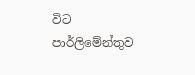විට පාර්ලිමේන්තුව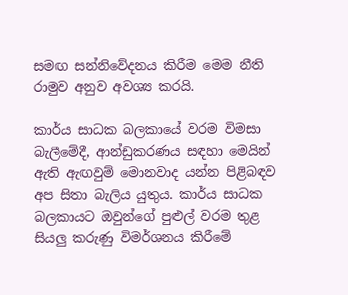සමඟ සන්නිවේදනය කිරීම මෙම නීති රාමුව අනුව අවශ්‍ය කරයි.

කාර්ය සාධක බලකායේ වරම විමසා බැලීමේදී, ආන්ඩුකරණය සඳහා මෙයින් ඇති ඇඟවුම් මොනවාද යන්න පිළිබඳව අප සිතා බැලිය යුතුය. කාර්ය සාධක බලකායට ඔවුන්ගේ පුළුල් වරම තුළ සියලු කරුණු විමර්ශනය කිරීමේ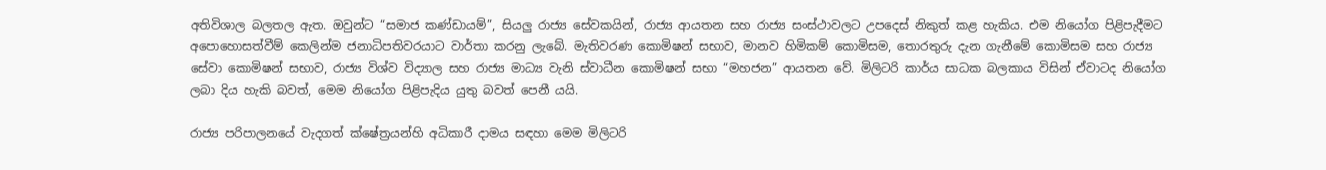අතිවිශාල බලතල ඇත. ඔවුන්ට “සමාජ කණ්ඩායම්”, සියලු රාජ්‍ය සේවකයින්, රාජ්‍ය ආයතන සහ රාජ්‍ය සංස්ථාවලට උපදෙස් නිකුත් කළ හැකිය. එම නියෝග පිළිපැදීමට අපොහොසත්වීම් කෙලින්ම ජනාධිපතිවරයාට වාර්තා කරනු ලැබේ. මැතිවරණ කොමිෂන් සභාව, මානව හිමිකම් කොමිසම, තොරතුරු දැන ගැනීමේ කොමිසම සහ රාජ්‍ය සේවා කොමිෂන් සභාව, රාජ්‍ය විශ්ව විද්‍යාල සහ රාජ්‍ය මාධ්‍ය වැනි ස්වාධීන කොමිෂන් සභා “මහජන” ආයතන වේ. මිලිටරි කාර්ය සාධක බලකාය විසින් ඒවාටද නියෝග ලබා දිය හැකි බවත්, මෙම නියෝග පිළිපැදිය යුතු බවත් පෙනී යයි.

රාජ්‍ය පරිපාලනයේ වැදගත් ක්ෂේත්‍රයන්හි අධිකාරී දාමය සඳහා මෙම මිලිටරි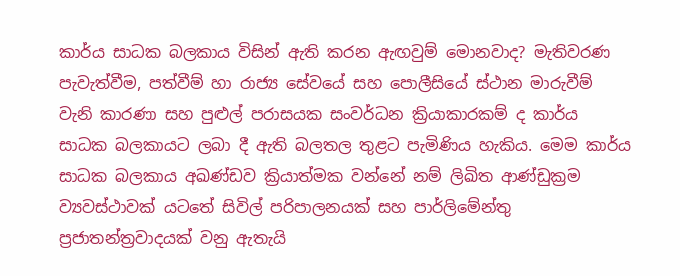කාර්ය සාධක බලකාය විසින් ඇති කරන ඇඟවුම් මොනවාද? මැතිවරණ පැවැත්වීම, පත්වීම් හා රාජ්‍ය සේවයේ සහ පොලීසියේ ස්ථාන මාරුවීම් වැනි කාරණා සහ පුළුල් පරාසයක සංවර්ධන ක්‍රියාකාරකම් ද කාර්ය සාධක බලකායට ලබා දී ඇති බලතල තුළට පැමිණිය හැකිය. මෙම කාර්ය සාධක බලකාය අඛණ්ඩව ක්‍රියාත්මක වන්නේ නම් ලිඛිත ආණ්ඩුක්‍රම ව්‍යවස්ථාවක් යටතේ සිවිල් පරිපාලනයක් සහ පාර්ලිමේන්තු ප්‍රජාතන්ත්‍රවාදයක් වනු ඇතැයි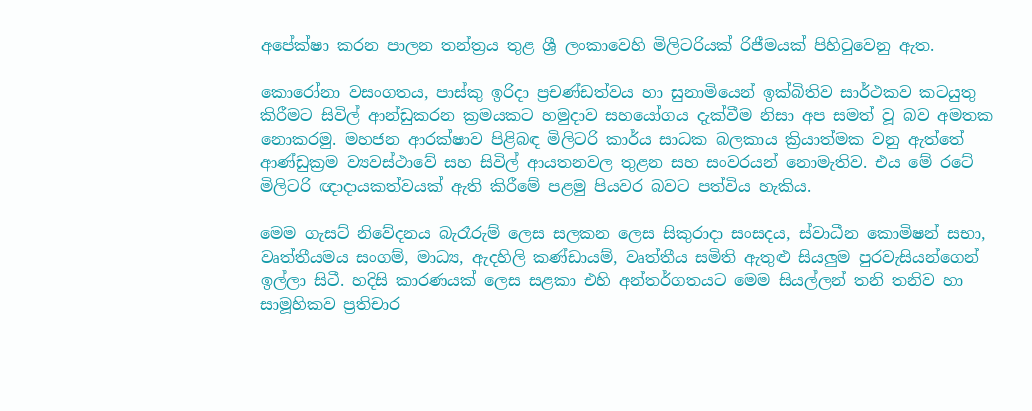අපේක්ෂා කරන පාලන තන්ත්‍රය තුළ ශ්‍රී ලංකාවෙහි මිලිටරියක් රිජීමයක් පිහිටුවෙනු ඇත.

කොරෝනා වසංගතය, පාස්කු ඉරිදා ප්‍රචණ්ඩත්වය හා සුනාමියෙන් ඉක්බිතිව සාර්ථකව කටයුතු කිරීමට සිවිල් ආන්ඩුකරන ක්‍රමයකට හමුදාව සහයෝගය දැක්වීම නිසා අප සමත් වූ බව අමතක නොකරමු. මහජන ආරක්ෂාව පිළිබඳ මිලිටරි කාර්ය සාධක බලකාය ක්‍රියාත්මක වනු ඇත්තේ ආණ්ඩුක්‍රම ව්‍යවස්ථාවේ සහ සිවිල් ආයතනවල තුළන සහ සංවරයන් නොමැතිව. එය මේ රටේ මිලිටරි ඥාදායකත්වයක් ඇති කිරීමේ පළමු පියවර බවට පත්විය හැකිය.

මෙම ගැසට් නිවේදනය බැරෑරුම් ලෙස සලකන ලෙස සිකුරාදා සංසදය, ස්වාධීන කොමිෂන් සභා, වෘත්තීයමය සංගම්, මාධ්‍ය, ඇදහිලි කණ්ඩායම්, වෘත්තීය සමිති ඇතුළු සියලුම පුරවැසියන්ගෙන් ඉල්ලා සිටී. හදිසි කාරණයක් ලෙස සළකා එහි අන්තර්ගතයට මෙම සියල්ලන් තනි තනිව හා සාමූහිකව ප්‍රතිචාර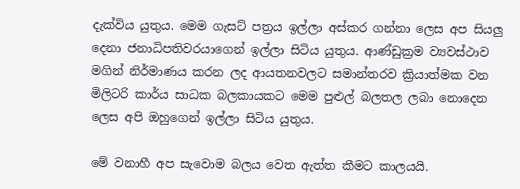දැක්විය යුතුය. මෙම ගැසට් පත්‍රය ඉල්ලා අස්කර ගන්නා ලෙස අප සියලු දෙනා ජනාධිපතිවරයාගෙන් ඉල්ලා සිටිය යුතුය. ආණ්ඩුක්‍රම ව්‍යවස්ථාව මගින් නිර්මාණය කරන ලද ආයතනවලට සමාන්තරව ක්‍රියාත්මක වන මිලිටරි කාර්ය සාධක බලකායකට මෙම පුළුල් බලතල ලබා නොදෙන ලෙස අපි ඔහුගෙන් ඉල්ලා සිටිය යුතුය.

මේ වනාහී අප සැවොම බලය වෙත ඇත්ත කීමට කාලයයි.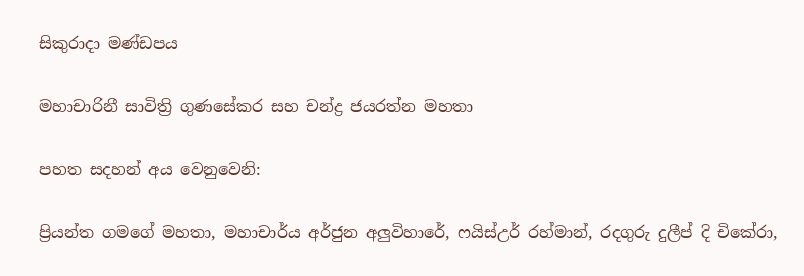සිකුරාදා මණ්ඩපය

මහාචාරිනී සාවිත්‍රි ගුණසේකර සහ චන්ද්‍ර ජයරත්න මහතා

පහත සදහන් අය වෙනුවෙනි:

ප්‍රියන්ත ගමගේ මහතා, මහාචාර්ය අර්ජුන අලුවිහාරේ, ෆයිස්උර් රහ්මාන්, රදගුරු දුලීප් දි චිකේරා,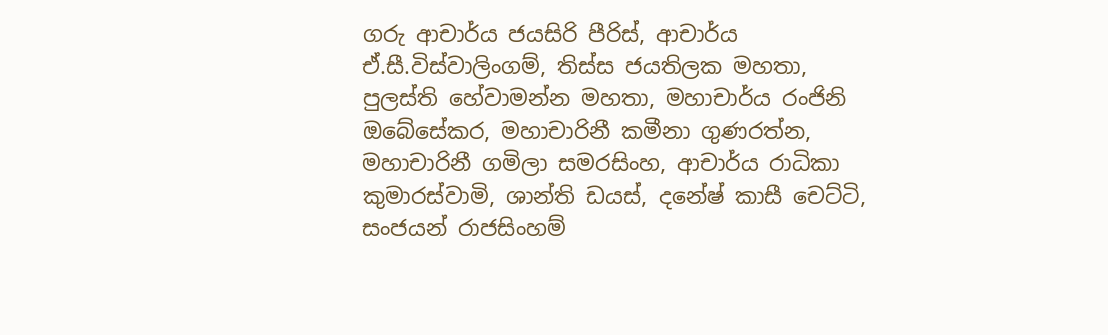ගරු ආචාර්ය ජයසිරි පීරිස්, ආචාර්ය ඒ.සී.විස්වාලිංගම්, තිස්ස ජයතිලක මහතා, පුලස්ති හේවාමන්න මහතා, මහාචාර්ය රංජිනි ඔබේසේකර, මහාචාරිනී කමීනා ගුණරත්න, මහාචාරිනී ගමිලා සමරසිංහ, ආචාර්ය රාධිකා කුමාරස්වාමි, ශාන්ති ඩයස්, දනේෂ් කාසී චෙට්ටි, සංජයන් රාජසිංහම්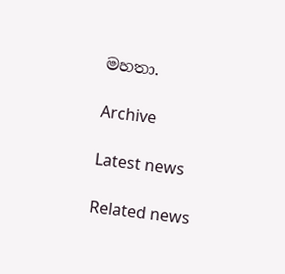මහතා.

Archive

Latest news

Related news